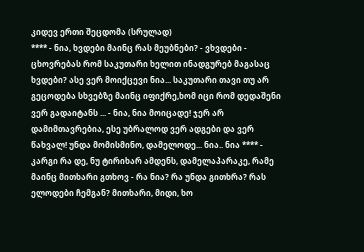კიდევ ერთი შეცდომა (სრულად)
**** - ნია, ხვდები მაინც რას მეუბნები? - ვხვდები - ცხოვრებას რომ საკუთარი ხელით ინადგურებ მაგასაც ხვდები? ასე ვერ მოიქცევი ნია... საკუთარი თავი თუ არ გეცოდება სხვებზე მაინც იფიქრე,ხომ იცი რომ დედაშენი ვერ გადაიტანს ... - ნია, ნია მოიცადე! ჯერ არ დამიმთავრებია, ესე უბრალოდ ვერ ადგები და ვერ წახვალ! უნდა მომისმინო, დამელოდე... ნია.. ნია **** - კარგი რა დე, ნუ ტირიხარ ამდენს, დამელაპარაკე, რამე მაინც მითხარი გთხოვ - რა ნია? რა უნდა გითხრა? რას ელოდები ჩემგან? მითხარი, მიდი, ხო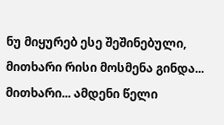ნუ მიყურებ ესე შეშინებული, მითხარი რისი მოსმენა გინდა... მითხარი... ამდენი წელი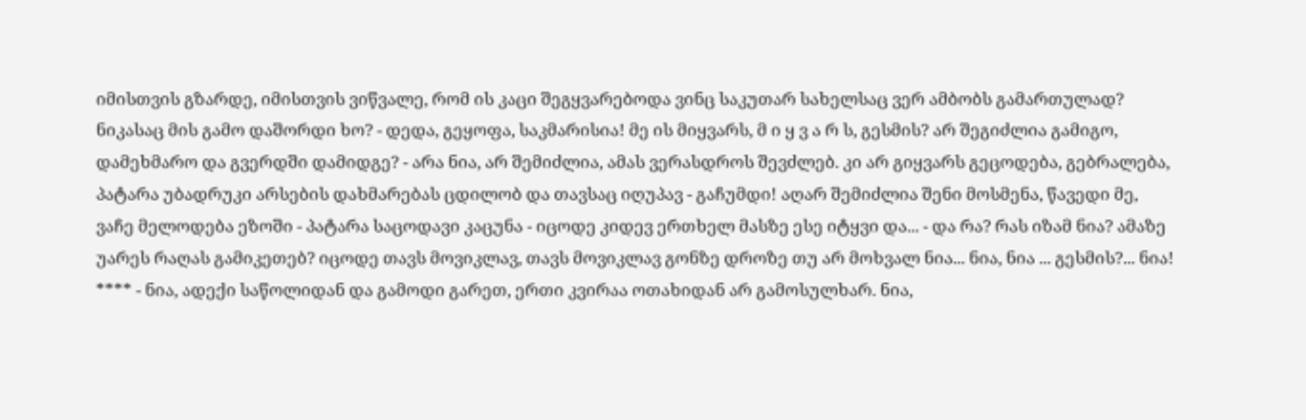იმისთვის გზარდე, იმისთვის ვიწვალე, რომ ის კაცი შეგყვარებოდა ვინც საკუთარ სახელსაც ვერ ამბობს გამართულად? ნიკასაც მის გამო დაშორდი ხო? - დედა, გეყოფა, საკმარისია! მე ის მიყვარს, მ ი ყ ვ ა რ ს, გესმის? არ შეგიძლია გამიგო, დამეხმარო და გვერდში დამიდგე? - არა ნია, არ შემიძლია, ამას ვერასდროს შევძლებ. კი არ გიყვარს გეცოდება, გებრალება, პატარა უბადრუკი არსების დახმარებას ცდილობ და თავსაც იღუპავ - გაჩუმდი! აღარ შემიძლია შენი მოსმენა, წავედი მე, ვაჩე მელოდება ეზოში - პატარა საცოდავი კაცუნა - იცოდე კიდევ ერთხელ მასზე ესე იტყვი და... - და რა? რას იზამ ნია? ამაზე უარეს რაღას გამიკეთებ? იცოდე თავს მოვიკლავ, თავს მოვიკლავ გონზე დროზე თუ არ მოხვალ ნია... ნია, ნია ... გესმის?... ნია! **** - ნია, ადექი საწოლიდან და გამოდი გარეთ, ერთი კვირაა ოთახიდან არ გამოსულხარ. ნია,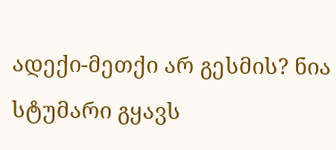ადექი-მეთქი არ გესმის? ნია სტუმარი გყავს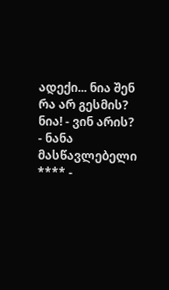ადექი... ნია შენ რა არ გესმის? ნია! - ვინ არის? - ნანა მასწავლებელი **** -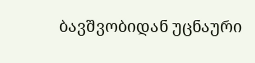ბავშვობიდან უცნაური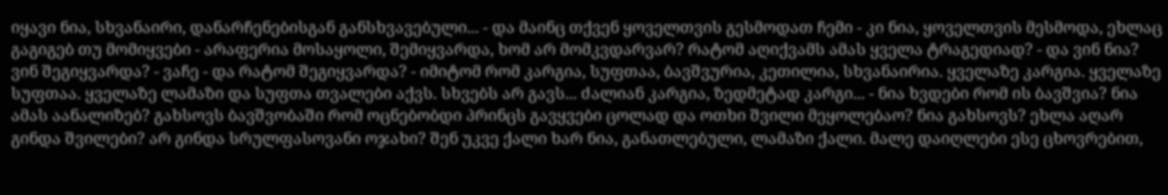იყავი ნია, სხვანაირი, დანარჩენებისგან განსხვავებული... - და მაინც თქვენ ყოველთვის გესმოდათ ჩემი - კი ნია, ყოველთვის მესმოდა, ეხლაც გაგიგებ თუ მომიყვები - არაფერია მოსაყოლი, შემიყვარდა, ხომ არ მომკვდარვარ? რატომ აღიქვამს ამას ყველა ტრაგედიად? - და ვინ ნია? ვინ შეგიყვარდა? - ვაჩე - და რატომ შეგიყვარდა? - იმიტომ რომ კარგია, სუფთაა, ბავშვურია, კეთილია, სხვანაირია. ყველაზე კარგია. ყველაზე სუფთაა. ყველაზე ლამაზი და სუფთა თვალები აქვს. სხვებს არ გავს... ძალიან კარგია, ზედმეტად კარგი... - ნია ხვდები რომ ის ბავშვია? ნია ამას აანალიზებ? გახსოვს ბავშვობაში რომ ოცნებობდი პრინცს გავყვები ცოლად და ოთხი შვილი მეყოლებაო? ნია გახსოვს? ეხლა აღარ გინდა შვილები? არ გინდა სრულფასოვანი ოჯახი? შენ უკვე ქალი ხარ ნია, განათლებული, ლამაზი ქალი. მალე დაიღლები ესე ცხოვრებით,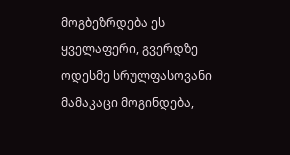მოგბეზრდება ეს ყველაფერი, გვერდზე ოდესმე სრულფასოვანი მამაკაცი მოგინდება,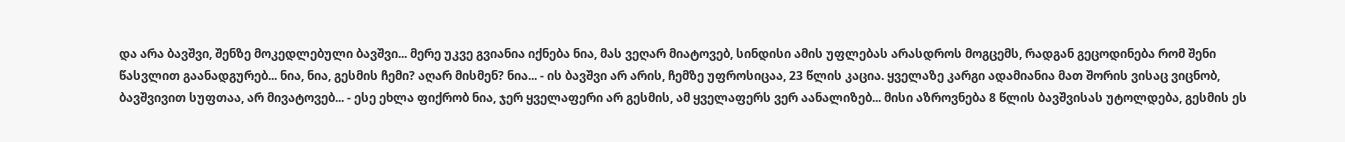და არა ბავშვი, შენზე მოკედლებული ბავშვი... მერე უკვე გვიანია იქნება ნია, მას ვეღარ მიატოვებ, სინდისი ამის უფლებას არასდროს მოგცემს, რადგან გეცოდინება რომ შენი წასვლით გაანადგურებ... ნია, ნია, გესმის ჩემი? აღარ მისმენ? ნია... - ის ბავშვი არ არის, ჩემზე უფროსიცაა, 23 წლის კაცია. ყველაზე კარგი ადამიანია მათ შორის ვისაც ვიცნობ, ბავშვივით სუფთაა, არ მივატოვებ... - ესე ეხლა ფიქრობ ნია, ჯერ ყველაფერი არ გესმის, ამ ყველაფერს ვერ აანალიზებ... მისი აზროვნება 8 წლის ბავშვისას უტოლდება, გესმის ეს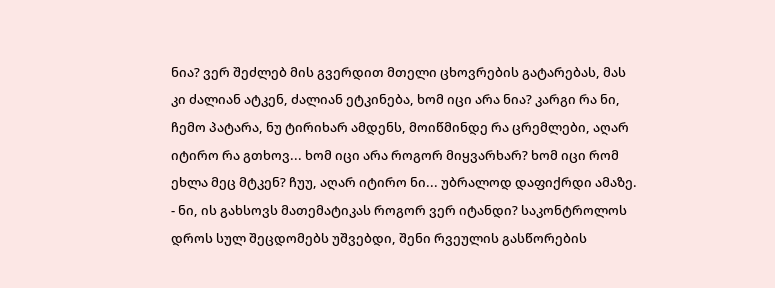ნია? ვერ შეძლებ მის გვერდით მთელი ცხოვრების გატარებას, მას კი ძალიან ატკენ, ძალიან ეტკინება, ხომ იცი არა ნია? კარგი რა ნი, ჩემო პატარა, ნუ ტირიხარ ამდენს, მოიწმინდე რა ცრემლები, აღარ იტირო რა გთხოვ... ხომ იცი არა როგორ მიყვარხარ? ხომ იცი რომ ეხლა მეც მტკენ? ჩუუ, აღარ იტირო ნი... უბრალოდ დაფიქრდი ამაზე. - ნი, ის გახსოვს მათემატიკას როგორ ვერ იტანდი? საკონტროლოს დროს სულ შეცდომებს უშვებდი, შენი რვეულის გასწორების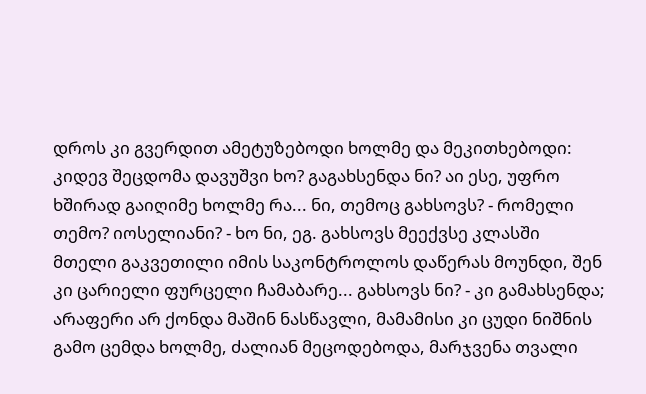დროს კი გვერდით ამეტუზებოდი ხოლმე და მეკითხებოდი: კიდევ შეცდომა დავუშვი ხო? გაგახსენდა ნი? აი ესე, უფრო ხშირად გაიღიმე ხოლმე რა... ნი, თემოც გახსოვს? - რომელი თემო? იოსელიანი? - ხო ნი, ეგ. გახსოვს მეექვსე კლასში მთელი გაკვეთილი იმის საკონტროლოს დაწერას მოუნდი, შენ კი ცარიელი ფურცელი ჩამაბარე... გახსოვს ნი? - კი გამახსენდა; არაფერი არ ქონდა მაშინ ნასწავლი, მამამისი კი ცუდი ნიშნის გამო ცემდა ხოლმე, ძალიან მეცოდებოდა, მარჯვენა თვალი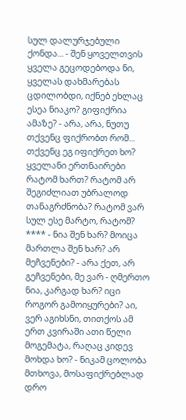სულ დალურჯებული ქონდა... - შენ ყოველთვის ყველა გეცოდებოდა ნი, ყველას დახმარებას ცდილობდი, იქნებ ეხლაც ესეა ნიაკო? გიფიქრია ამაზე? - არა, არა, ნუთუ თქვენც ფიქრობთ რომ... თქვენც ეგ იფიქრეთ ხო? ყველანი ერთნაირები რატომ ხართ? რატომ არ შეგიძლიათ უბრალოდ თანაგრძნობა? რატომ ვარ სულ ესე მარტო, რატომ? **** - ნია შენ ხარ? მოიცა მართლა შენ ხარ? არ მეჩვენები? - არა ქეთ, არ გეჩვენები, მე ვარ - ღმერთო ნია, კარგად ხარ? იცი როგორ გამოიყურები? აი, ვერ აგიხსნი, თითქოს ამ ერთ კვირაში ათი წელი მოგემატა, რაღაც კიდევ მოხდა ხო? - ნიკამ ცოლობა მთხოვა, მოსაფიქრებლად დრო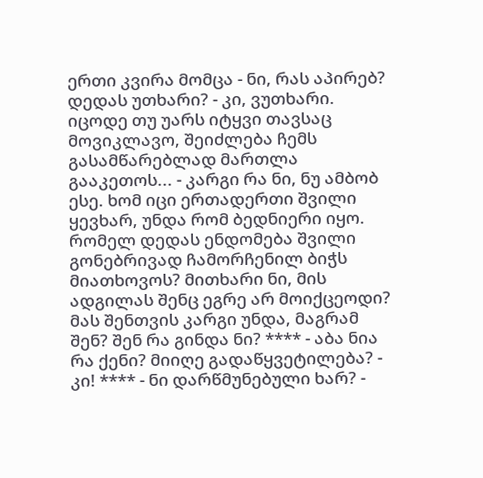ერთი კვირა მომცა - ნი, რას აპირებ? დედას უთხარი? - კი, ვუთხარი. იცოდე თუ უარს იტყვი თავსაც მოვიკლავო, შეიძლება ჩემს გასამწარებლად მართლა გააკეთოს... - კარგი რა ნი, ნუ ამბობ ესე. ხომ იცი ერთადერთი შვილი ყევხარ, უნდა რომ ბედნიერი იყო. რომელ დედას ენდომება შვილი გონებრივად ჩამორჩენილ ბიჭს მიათხოვოს? მითხარი ნი, მის ადგილას შენც ეგრე არ მოიქცეოდი? მას შენთვის კარგი უნდა, მაგრამ შენ? შენ რა გინდა ნი? **** - აბა ნია რა ქენი? მიიღე გადაწყვეტილება? - კი! **** - ნი დარწმუნებული ხარ? -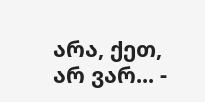არა, ქეთ, არ ვარ... -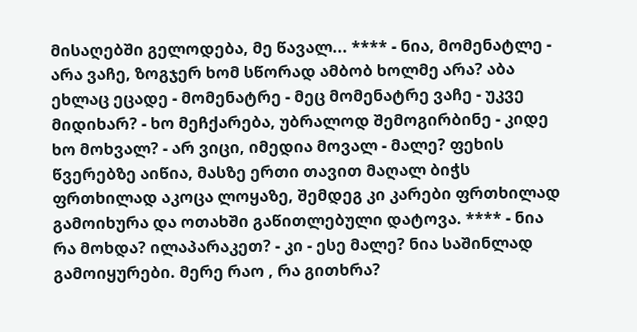მისაღებში გელოდება, მე წავალ... **** - ნია, მომენატლე - არა ვაჩე, ზოგჯერ ხომ სწორად ამბობ ხოლმე არა? აბა ეხლაც ეცადე - მომენატრე - მეც მომენატრე ვაჩე - უკვე მიდიხარ? - ხო მეჩქარება, უბრალოდ შემოგირბინე - კიდე ხო მოხვალ? - არ ვიცი, იმედია მოვალ - მალე? ფეხის წვერებზე აიწია, მასზე ერთი თავით მაღალ ბიჭს ფრთხილად აკოცა ლოყაზე, შემდეგ კი კარები ფრთხილად გამოიხურა და ოთახში გაწითლებული დატოვა. **** - ნია რა მოხდა? ილაპარაკეთ? - კი - ესე მალე? ნია საშინლად გამოიყურები. მერე რაო , რა გითხრა?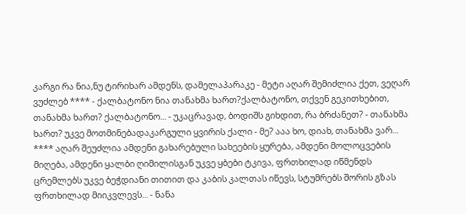კარგი რა ნია,ნუ ტირიხარ ამდენს, დამელაპარაკე - მეტი აღარ შემიძლია ქეთ, ვეღარ ვუძლებ **** - ქალბატონო ნია თანახმა ხართ?ქალბატონო, თქვენ გეკითხებით, თანახმა ხართ? ქალბატონო... - უკაცრავად, ბოდიშს გიხდით, რა ბრძანეთ? - თანახმა ხართ? უკვე მოთმინებადაკარგული ყვირის ქალი - მე? ააა ხო, დიახ, თანახმა ვარ... **** აღარ შეუძლია ამდენი გახარებული სახეების ყურება, ამდენი მოლოცვების მიღება, ამდენი ყალბი ღიმილისგან უკვე ყბები ტკივა, ფრთხილად იწმენდს ცრემლებს უკვე ბეჭდიანი თითით და კაბის კალთას იწევს, სტუმრებს შორის გზას ფრთხილად მიიკვლევს... - ნანა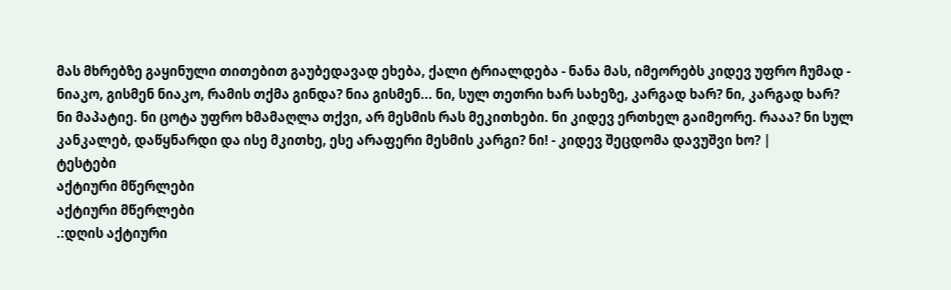მას მხრებზე გაყინული თითებით გაუბედავად ეხება, ქალი ტრიალდება - ნანა მას, იმეორებს კიდევ უფრო ჩუმად - ნიაკო, გისმენ ნიაკო, რამის თქმა გინდა? ნია გისმენ... ნი, სულ თეთრი ხარ სახეზე, კარგად ხარ? ნი, კარგად ხარ? ნი მაპატიე. ნი ცოტა უფრო ხმამაღლა თქვი, არ მესმის რას მეკითხები. ნი კიდევ ერთხელ გაიმეორე. რააა? ნი სულ კანკალებ, დაწყნარდი და ისე მკითხე, ესე არაფერი მესმის კარგი? ნი! - კიდევ შეცდომა დავუშვი ხო? |
ტესტები
აქტიური მწერლები
აქტიური მწერლები
.:დღის აქტიური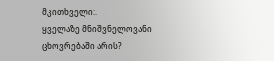მკითხველი:.
ყველაზე მნიშვნელოვანი ცხოვრებაში არის?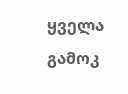ყველა გამოკ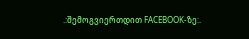.:შემოგვიერთდით FACEBOOK-ზე:.